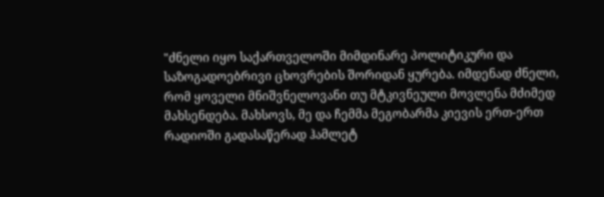"ძნელი იყო საქართველოში მიმდინარე პოლიტიკური და საზოგადოებრივი ცხოვრების შორიდან ყურება. იმდენად ძნელი, რომ ყოველი მნიშვნელოვანი თუ მტკივნეული მოვლენა მძიმედ მახსენდება. მახსოვს, მე და ჩემმა მეგობარმა კიევის ერთ-ერთ რადიოში გადასაწერად ჰამლეტ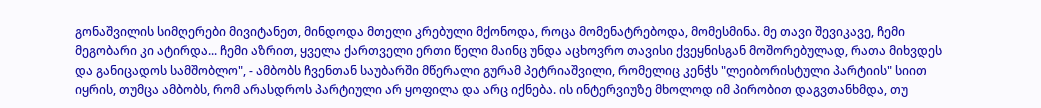გონაშვილის სიმღერები მივიტანეთ, მინდოდა მთელი კრებული მქონოდა, როცა მომენატრებოდა, მომესმინა. მე თავი შევიკავე, ჩემი მეგობარი კი ატირდა... ჩემი აზრით, ყველა ქართველი ერთი წელი მაინც უნდა აცხოვრო თავისი ქვეყნისგან მოშორებულად, რათა მიხვდეს და განიცადოს სამშობლო", - ამბობს ჩვენთან საუბარში მწერალი გურამ პეტრიაშვილი, რომელიც კენჭს "ლეიბორისტული პარტიის" სიით იყრის, თუმცა ამბობს, რომ არასდროს პარტიული არ ყოფილა და არც იქნება. ის ინტერვიუზე მხოლოდ იმ პირობით დაგვთანხმდა, თუ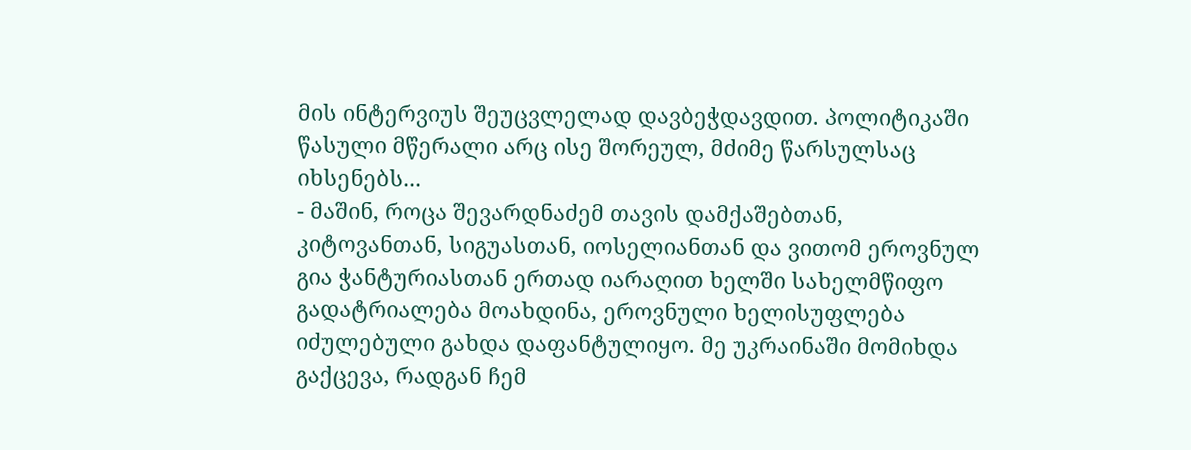მის ინტერვიუს შეუცვლელად დავბეჭდავდით. პოლიტიკაში წასული მწერალი არც ისე შორეულ, მძიმე წარსულსაც იხსენებს...
- მაშინ, როცა შევარდნაძემ თავის დამქაშებთან, კიტოვანთან, სიგუასთან, იოსელიანთან და ვითომ ეროვნულ გია ჭანტურიასთან ერთად იარაღით ხელში სახელმწიფო გადატრიალება მოახდინა, ეროვნული ხელისუფლება იძულებული გახდა დაფანტულიყო. მე უკრაინაში მომიხდა გაქცევა, რადგან ჩემ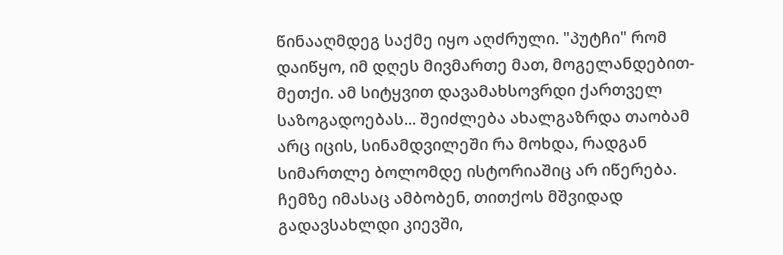წინააღმდეგ საქმე იყო აღძრული. "პუტჩი" რომ დაიწყო, იმ დღეს მივმართე მათ, მოგელანდებით-მეთქი. ამ სიტყვით დავამახსოვრდი ქართველ საზოგადოებას... შეიძლება ახალგაზრდა თაობამ არც იცის, სინამდვილეში რა მოხდა, რადგან სიმართლე ბოლომდე ისტორიაშიც არ იწერება. ჩემზე იმასაც ამბობენ, თითქოს მშვიდად გადავსახლდი კიევში,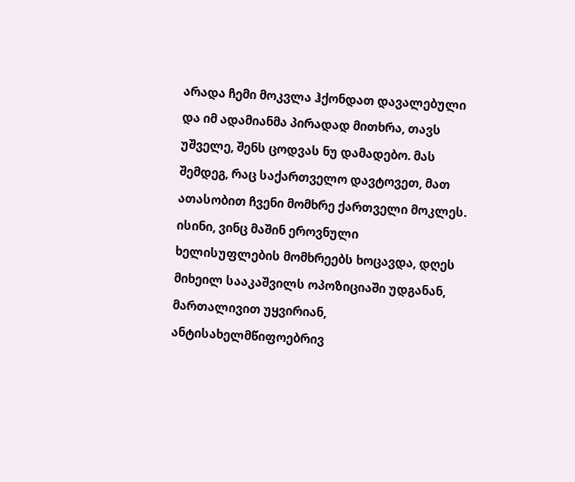არადა ჩემი მოკვლა ჰქონდათ დავალებული და იმ ადამიანმა პირადად მითხრა, თავს უშველე, შენს ცოდვას ნუ დამადებო. მას შემდეგ, რაც საქართველო დავტოვეთ, მათ ათასობით ჩვენი მომხრე ქართველი მოკლეს. ისინი, ვინც მაშინ ეროვნული ხელისუფლების მომხრეებს ხოცავდა, დღეს მიხეილ სააკაშვილს ოპოზიციაში უდგანან, მართალივით უყვირიან, ანტისახელმწიფოებრივ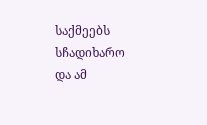საქმეებს სჩადიხარო და ამ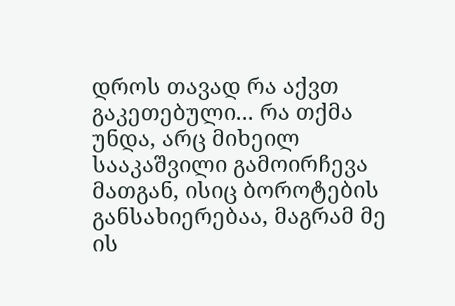დროს თავად რა აქვთ გაკეთებული... რა თქმა უნდა, არც მიხეილ სააკაშვილი გამოირჩევა მათგან, ისიც ბოროტების განსახიერებაა, მაგრამ მე ის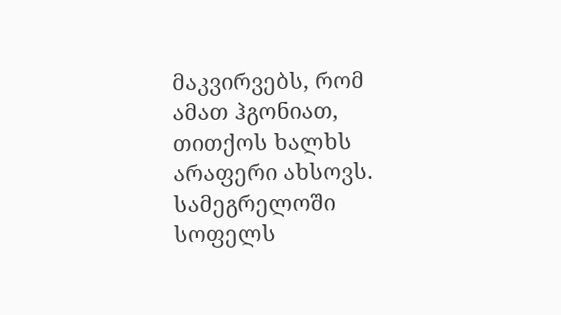მაკვირვებს, რომ ამათ ჰგონიათ, თითქოს ხალხს არაფერი ახსოვს. სამეგრელოში სოფელს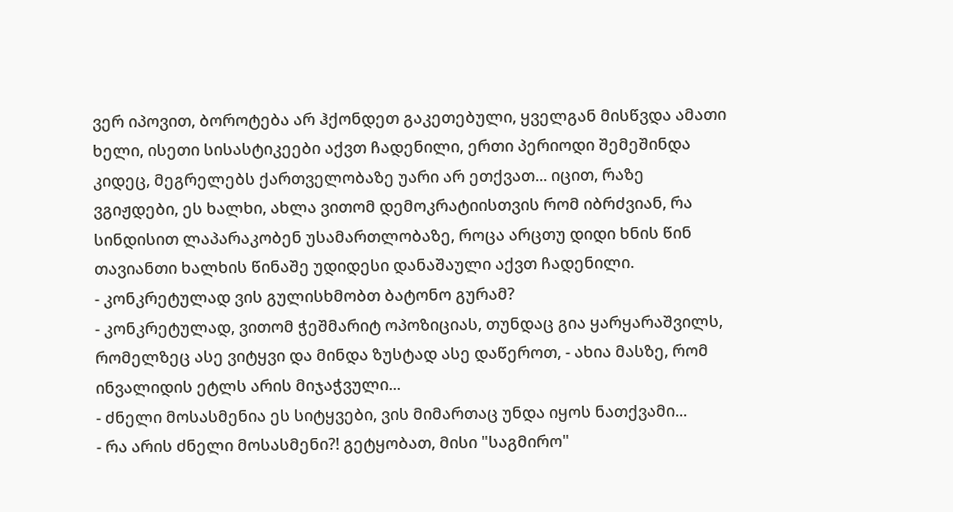ვერ იპოვით, ბოროტება არ ჰქონდეთ გაკეთებული, ყველგან მისწვდა ამათი ხელი, ისეთი სისასტიკეები აქვთ ჩადენილი, ერთი პერიოდი შემეშინდა კიდეც, მეგრელებს ქართველობაზე უარი არ ეთქვათ... იცით, რაზე ვგიჟდები, ეს ხალხი, ახლა ვითომ დემოკრატიისთვის რომ იბრძვიან, რა სინდისით ლაპარაკობენ უსამართლობაზე, როცა არცთუ დიდი ხნის წინ თავიანთი ხალხის წინაშე უდიდესი დანაშაული აქვთ ჩადენილი.
- კონკრეტულად ვის გულისხმობთ ბატონო გურამ?
- კონკრეტულად, ვითომ ჭეშმარიტ ოპოზიციას, თუნდაც გია ყარყარაშვილს, რომელზეც ასე ვიტყვი და მინდა ზუსტად ასე დაწეროთ, - ახია მასზე, რომ ინვალიდის ეტლს არის მიჯაჭვული...
- ძნელი მოსასმენია ეს სიტყვები, ვის მიმართაც უნდა იყოს ნათქვამი...
- რა არის ძნელი მოსასმენი?! გეტყობათ, მისი "საგმირო"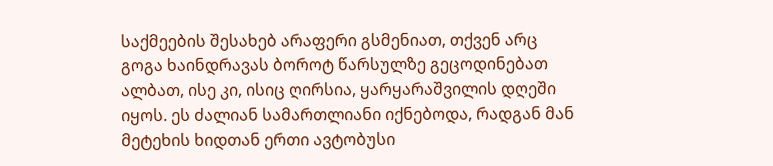საქმეების შესახებ არაფერი გსმენიათ, თქვენ არც გოგა ხაინდრავას ბოროტ წარსულზე გეცოდინებათ ალბათ, ისე კი, ისიც ღირსია, ყარყარაშვილის დღეში იყოს. ეს ძალიან სამართლიანი იქნებოდა, რადგან მან მეტეხის ხიდთან ერთი ავტობუსი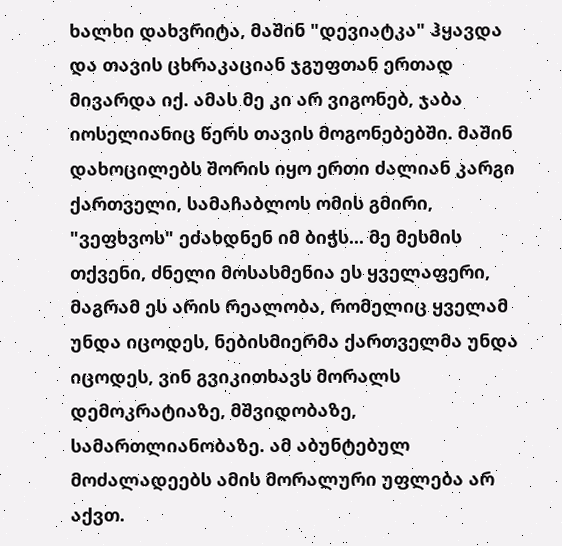ხალხი დახვრიტა, მაშინ "დევიატკა" ჰყავდა და თავის ცხრაკაციან ჯგუფთან ერთად მივარდა იქ. ამას მე კი არ ვიგონებ, ჯაბა იოსელიანიც წერს თავის მოგონებებში. მაშინ დახოცილებს შორის იყო ერთი ძალიან კარგი ქართველი, სამაჩაბლოს ომის გმირი, "ვეფხვოს" ეძახდნენ იმ ბიჭს... მე მესმის თქვენი, ძნელი მოსასმენია ეს ყველაფერი, მაგრამ ეს არის რეალობა, რომელიც ყველამ უნდა იცოდეს, ნებისმიერმა ქართველმა უნდა იცოდეს, ვინ გვიკითხავს მორალს დემოკრატიაზე, მშვიდობაზე, სამართლიანობაზე. ამ აბუნტებულ მოძალადეებს ამის მორალური უფლება არ აქვთ.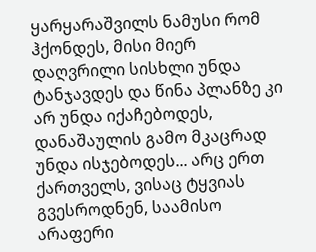ყარყარაშვილს ნამუსი რომ ჰქონდეს, მისი მიერ დაღვრილი სისხლი უნდა ტანჯავდეს და წინა პლანზე კი არ უნდა იქაჩებოდეს, დანაშაულის გამო მკაცრად უნდა ისჯებოდეს... არც ერთ ქართველს, ვისაც ტყვიას გვესროდნენ, საამისო არაფერი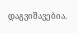დაგვიშავებია.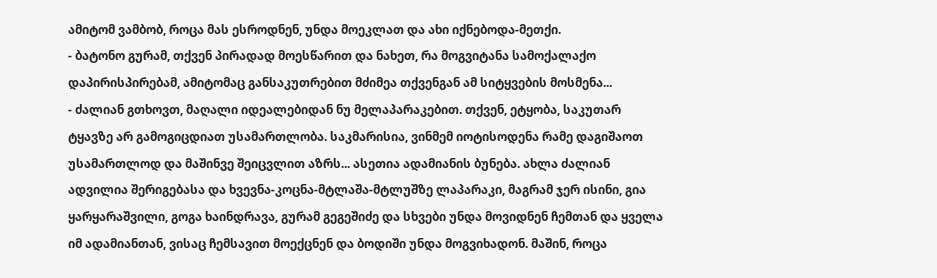ამიტომ ვამბობ, როცა მას ესროდნენ, უნდა მოეკლათ და ახი იქნებოდა-მეთქი.
- ბატონო გურამ, თქვენ პირადად მოესწარით და ნახეთ, რა მოგვიტანა სამოქალაქო დაპირისპირებამ, ამიტომაც განსაკუთრებით მძიმეა თქვენგან ამ სიტყვების მოსმენა...
- ძალიან გთხოვთ, მაღალი იდეალებიდან ნუ მელაპარაკებით. თქვენ, ეტყობა, საკუთარ ტყავზე არ გამოგიცდიათ უსამართლობა. საკმარისია, ვინმემ იოტისოდენა რამე დაგიშაოთ უსამართლოდ და მაშინვე შეიცვლით აზრს... ასეთია ადამიანის ბუნება. ახლა ძალიან ადვილია შერიგებასა და ხვევნა-კოცნა-მტლაშა-მტლუშზე ლაპარაკი, მაგრამ ჯერ ისინი, გია ყარყარაშვილი, გოგა ხაინდრავა, გურამ გეგეშიძე და სხვები უნდა მოვიდნენ ჩემთან და ყველა იმ ადამიანთან, ვისაც ჩემსავით მოექცნენ და ბოდიში უნდა მოგვიხადონ. მაშინ, როცა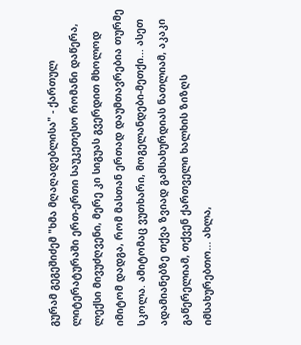გურამ გეგეშიძემ "ხმა მღაღადებლისა" - ქართულ ლიტერატურაში ერთ-ერთი საუკეთესო რომანი დაწერა, ლექსი მივუძღვენი, მერე კი სიგუას გვერდით მხოლოდ იმიტომ დადგა, რომ მასთან ერთად დაუმთავრებია თურმე სკოლა. ამიტომაც ვუთხარი, მოგელანდები-მეთქი... ასეთ ადამიანებზე თქვა ზვიად გამსახურდიას ნათლიამ, აკაკი გაწერელიამ, თქვენ ქართველი ხალხის ზიზღს იმსახურებთო... ახლა,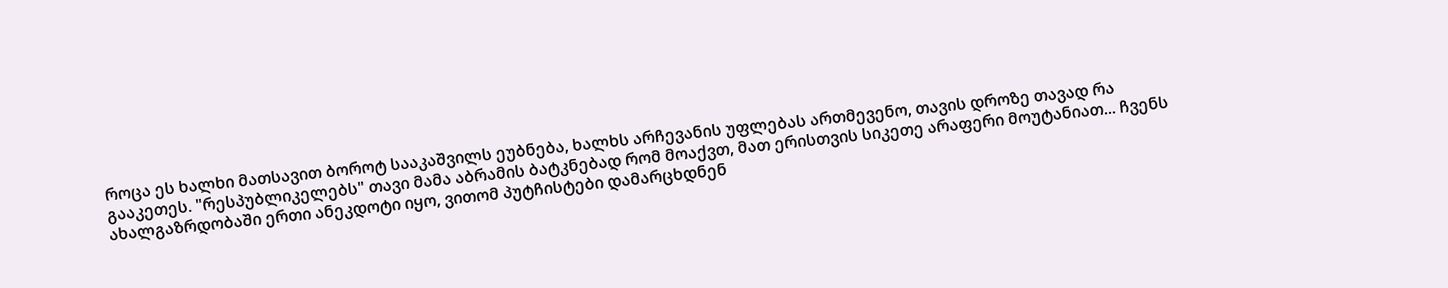როცა ეს ხალხი მათსავით ბოროტ სააკაშვილს ეუბნება, ხალხს არჩევანის უფლებას ართმევენო, თავის დროზე თავად რა გააკეთეს. "რესპუბლიკელებს" თავი მამა აბრამის ბატკნებად რომ მოაქვთ, მათ ერისთვის სიკეთე არაფერი მოუტანიათ... ჩვენს ახალგაზრდობაში ერთი ანეკდოტი იყო, ვითომ პუტჩისტები დამარცხდნენ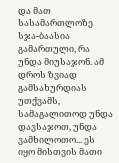და მათ სასამართლოზე სჯა-ბაასია გამართული, რა უნდა მიუსაჯონ. ამ დროს ზვიად გამსახურდიას უთქვამს, სამაგალითოდ უნდა დავსაჯოთ, უნდა ვამხილოთო... ეს იყო მისთვის მათი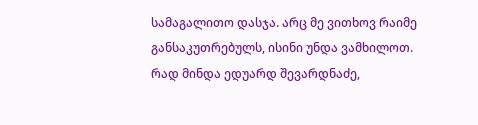სამაგალითო დასჯა. არც მე ვითხოვ რაიმე განსაკუთრებულს, ისინი უნდა ვამხილოთ. რად მინდა ედუარდ შევარდნაძე,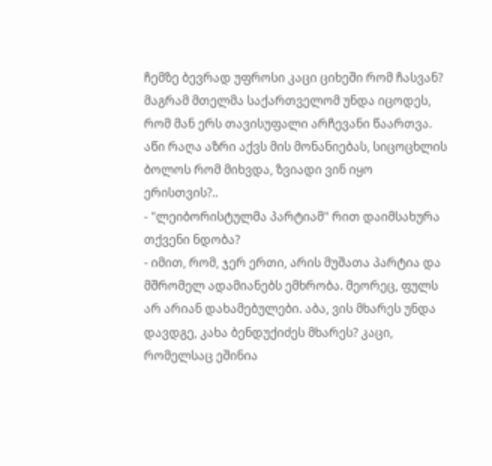ჩემზე ბევრად უფროსი კაცი ციხეში რომ ჩასვან? მაგრამ მთელმა საქართველომ უნდა იცოდეს, რომ მან ერს თავისუფალი არჩევანი წაართვა. აწი რაღა აზრი აქვს მის მონანიებას, სიცოცხლის ბოლოს რომ მიხვდა, ზვიადი ვინ იყო ერისთვის?..
- "ლეიბორისტულმა პარტიამ" რით დაიმსახურა თქვენი ნდობა?
- იმით, რომ, ჯერ ერთი, არის მუშათა პარტია და მშრომელ ადამიანებს ემხრობა. მეორეც, ფულს არ არიან დახამებულები. აბა, ვის მხარეს უნდა დავდგე, კახა ბენდუქიძეს მხარეს? კაცი, რომელსაც ეშინია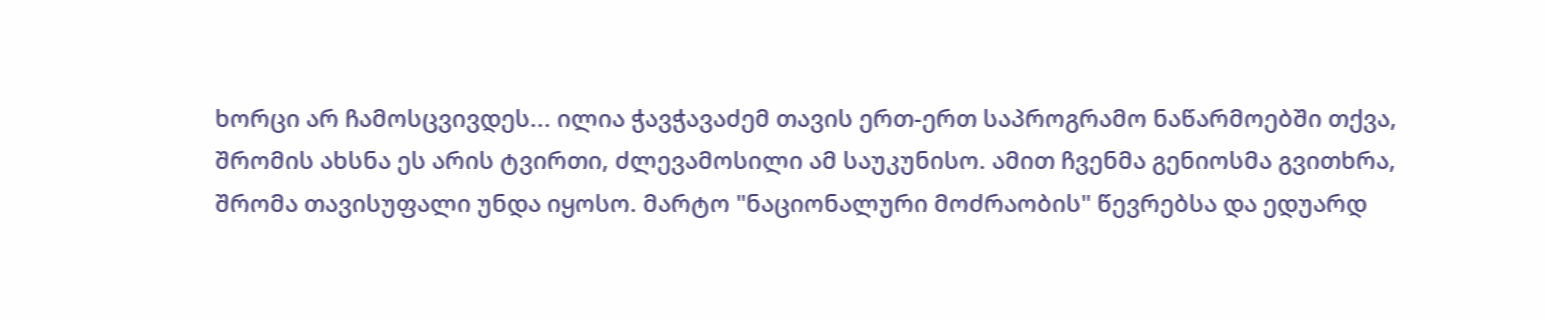ხორცი არ ჩამოსცვივდეს... ილია ჭავჭავაძემ თავის ერთ-ერთ საპროგრამო ნაწარმოებში თქვა, შრომის ახსნა ეს არის ტვირთი, ძლევამოსილი ამ საუკუნისო. ამით ჩვენმა გენიოსმა გვითხრა, შრომა თავისუფალი უნდა იყოსო. მარტო "ნაციონალური მოძრაობის" წევრებსა და ედუარდ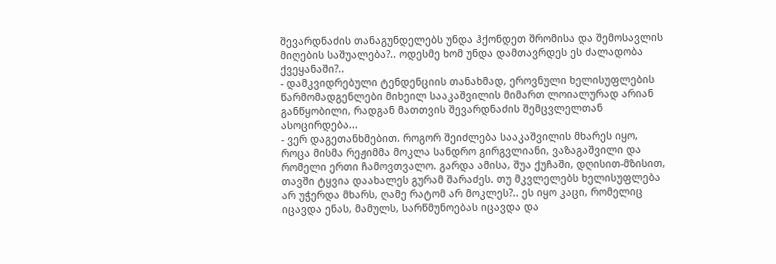შევარდნაძის თანაგუნდელებს უნდა ჰქონდეთ შრომისა და შემოსავლის მიღების საშუალება?.. ოდესმე ხომ უნდა დამთავრდეს ეს ძალადობა ქვეყანაში?..
- დამკვიდრებული ტენდენციის თანახმად, ეროვნული ხელისუფლების წარმომადგენლები მიხეილ სააკაშვილის მიმართ ლოიალურად არიან განწყობილი, რადგან მათთვის შევარდნაძის შემცვლელთან ასოცირდება...
- ვერ დაგეთანხმებით. როგორ შეიძლება სააკაშვილის მხარეს იყო, როცა მისმა რეჟიმმა მოკლა სანდრო გირგვლიანი, ვაზაგაშვილი და რომელი ერთი ჩამოვთვალო. გარდა ამისა, შუა ქუჩაში, დღისით-მზისით, თავში ტყვია დაახალეს გურამ შარაძეს. თუ მკვლელებს ხელისუფლება არ უჭერდა მხარს, ღამე რატომ არ მოკლეს?.. ეს იყო კაცი, რომელიც იცავდა ენას, მამულს, სარწმუნოებას იცავდა და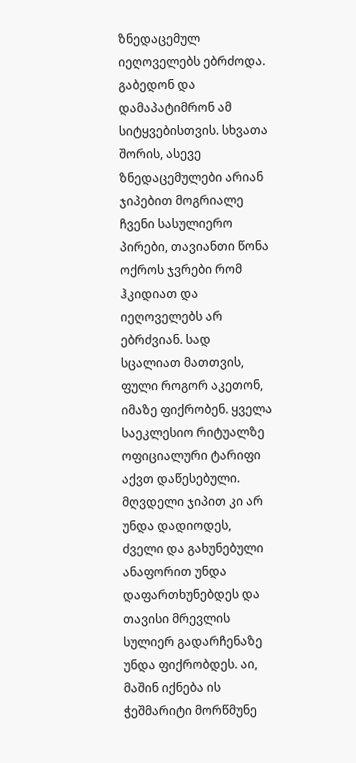ზნედაცემულ იეღოველებს ებრძოდა. გაბედონ და დამაპატიმრონ ამ სიტყვებისთვის. სხვათა შორის, ასევე ზნედაცემულები არიან ჯიპებით მოგრიალე ჩვენი სასულიერო პირები, თავიანთი წონა ოქროს ჯვრები რომ ჰკიდიათ და იეღოველებს არ ებრძვიან. სად სცალიათ მათთვის, ფული როგორ აკეთონ, იმაზე ფიქრობენ. ყველა საეკლესიო რიტუალზე ოფიციალური ტარიფი აქვთ დაწესებული. მღვდელი ჯიპით კი არ უნდა დადიოდეს, ძველი და გახუნებული ანაფორით უნდა დაფართხუნებდეს და თავისი მრევლის სულიერ გადარჩენაზე უნდა ფიქრობდეს. აი, მაშინ იქნება ის ჭეშმარიტი მორწმუნე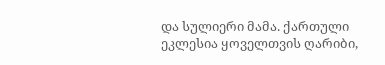და სულიერი მამა. ქართული ეკლესია ყოველთვის ღარიბი,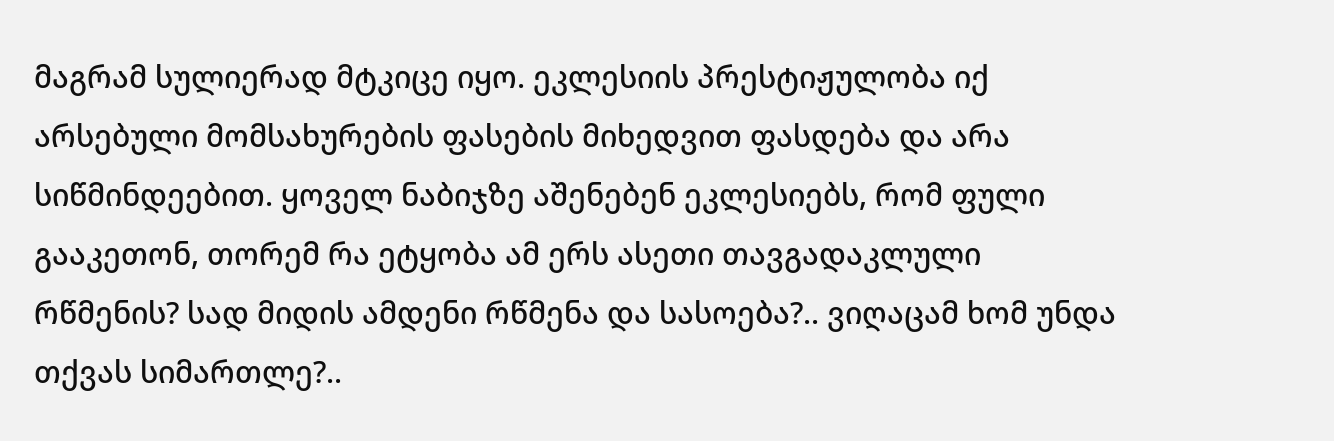მაგრამ სულიერად მტკიცე იყო. ეკლესიის პრესტიჟულობა იქ არსებული მომსახურების ფასების მიხედვით ფასდება და არა სიწმინდეებით. ყოველ ნაბიჯზე აშენებენ ეკლესიებს, რომ ფული გააკეთონ, თორემ რა ეტყობა ამ ერს ასეთი თავგადაკლული რწმენის? სად მიდის ამდენი რწმენა და სასოება?.. ვიღაცამ ხომ უნდა თქვას სიმართლე?..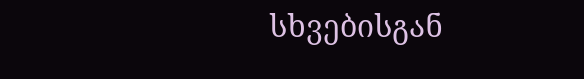სხვებისგან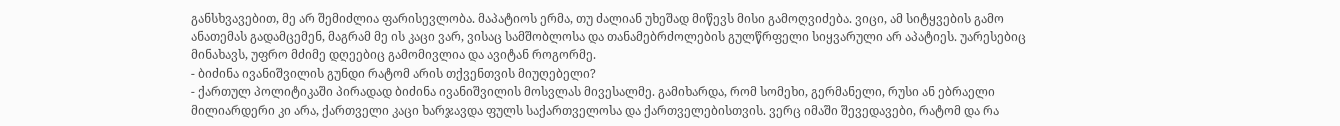განსხვავებით, მე არ შემიძლია ფარისევლობა. მაპატიოს ერმა, თუ ძალიან უხეშად მიწევს მისი გამოღვიძება. ვიცი, ამ სიტყვების გამო ანათემას გადამცემენ, მაგრამ მე ის კაცი ვარ, ვისაც სამშობლოსა და თანამებრძოლების გულწრფელი სიყვარული არ აპატიეს. უარესებიც მინახავს, უფრო მძიმე დღეებიც გამომივლია და ავიტან როგორმე.
- ბიძინა ივანიშვილის გუნდი რატომ არის თქვენთვის მიუღებელი?
- ქართულ პოლიტიკაში პირადად ბიძინა ივანიშვილის მოსვლას მივესალმე. გამიხარდა, რომ სომეხი, გერმანელი, რუსი ან ებრაელი მილიარდერი კი არა, ქართველი კაცი ხარჯავდა ფულს საქართველოსა და ქართველებისთვის. ვერც იმაში შევედავები, რატომ და რა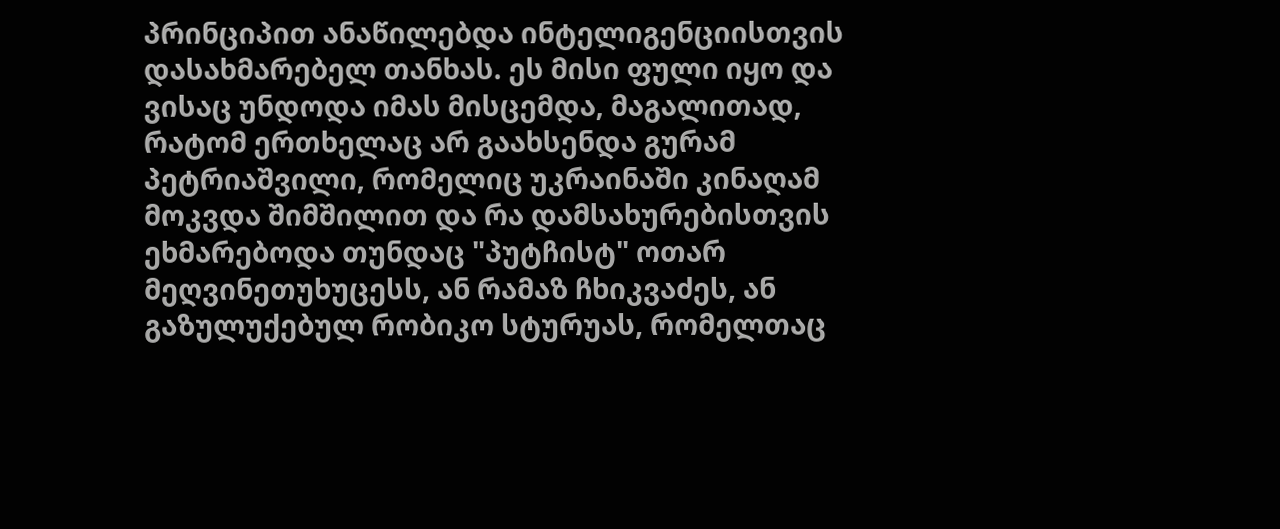პრინციპით ანაწილებდა ინტელიგენციისთვის დასახმარებელ თანხას. ეს მისი ფული იყო და ვისაც უნდოდა იმას მისცემდა, მაგალითად, რატომ ერთხელაც არ გაახსენდა გურამ პეტრიაშვილი, რომელიც უკრაინაში კინაღამ მოკვდა შიმშილით და რა დამსახურებისთვის ეხმარებოდა თუნდაც "პუტჩისტ" ოთარ მეღვინეთუხუცესს, ან რამაზ ჩხიკვაძეს, ან გაზულუქებულ რობიკო სტურუას, რომელთაც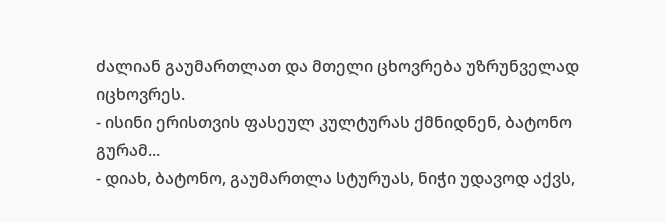ძალიან გაუმართლათ და მთელი ცხოვრება უზრუნველად იცხოვრეს.
- ისინი ერისთვის ფასეულ კულტურას ქმნიდნენ, ბატონო გურამ...
- დიახ, ბატონო, გაუმართლა სტურუას, ნიჭი უდავოდ აქვს,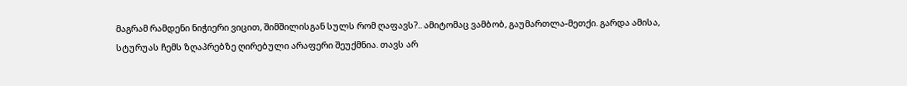მაგრამ რამდენი ნიჭიერი ვიცით, შიმშილისგან სულს რომ ღაფავს?.. ამიტომაც ვამბობ, გაუმართლა-მეთქი. გარდა ამისა, სტურუას ჩემს ზღაპრებზე ღირებული არაფერი შეუქმნია. თავს არ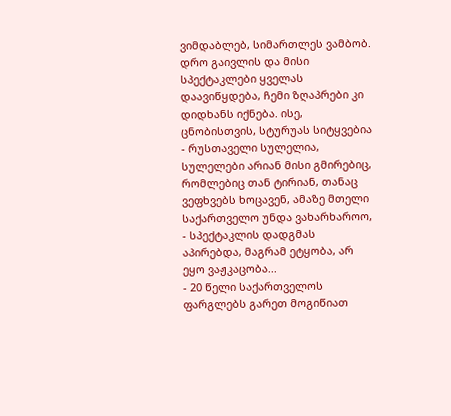ვიმდაბლებ, სიმართლეს ვამბობ. დრო გაივლის და მისი სპექტაკლები ყველას დაავიწყდება, ჩემი ზღაპრები კი დიდხანს იქნება. ისე, ცნობისთვის, სტურუას სიტყვებია - რუსთაველი სულელია, სულელები არიან მისი გმირებიც, რომლებიც თან ტირიან, თანაც ვეფხვებს ხოცავენ, ამაზე მთელი საქართველო უნდა ვახარხაროო, - სპექტაკლის დადგმას აპირებდა, მაგრამ ეტყობა, არ ეყო ვაჟკაცობა...
- 20 წელი საქართველოს ფარგლებს გარეთ მოგიწიათ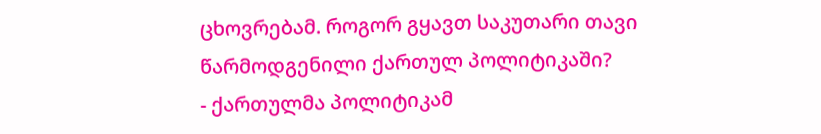ცხოვრებამ. როგორ გყავთ საკუთარი თავი წარმოდგენილი ქართულ პოლიტიკაში?
- ქართულმა პოლიტიკამ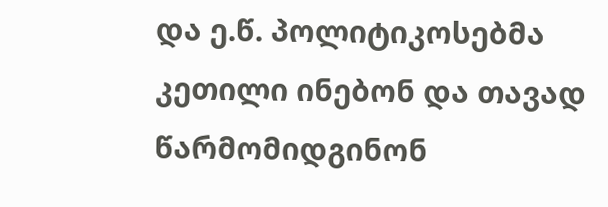და ე.წ. პოლიტიკოსებმა კეთილი ინებონ და თავად წარმომიდგინონ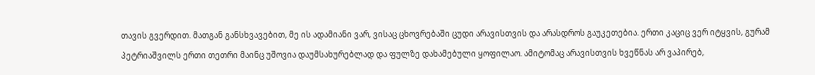თავის გვერდით. მათგან განსხვავებით, მე ის ადამიანი ვარ, ვისაც ცხოვრებაში ცუდი არავისთვის და არასდროს გაუკეთებია. ერთი კაციც ვერ იტყვის, გურამ პეტრიაშვილს ერთი თეთრი მაინც უშოვია დაუმსახურებლად და ფულზე დახამებული ყოფილაო. ამიტომაც არავისთვის ხვეწნას არ ვაპირებ,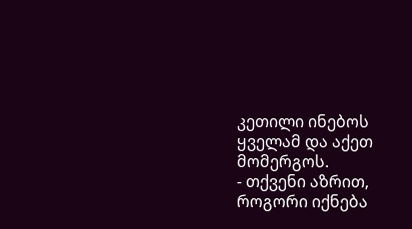კეთილი ინებოს ყველამ და აქეთ მომერგოს.
- თქვენი აზრით, როგორი იქნება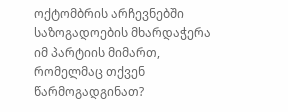ოქტომბრის არჩევნებში საზოგადოების მხარდაჭერა იმ პარტიის მიმართ, რომელმაც თქვენ წარმოგადგინათ?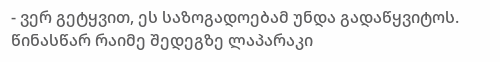- ვერ გეტყვით, ეს საზოგადოებამ უნდა გადაწყვიტოს. წინასწარ რაიმე შედეგზე ლაპარაკი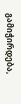გამიჭირდება,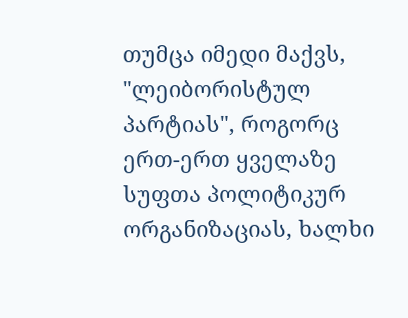თუმცა იმედი მაქვს, "ლეიბორისტულ პარტიას", როგორც ერთ-ერთ ყველაზე სუფთა პოლიტიკურ ორგანიზაციას, ხალხი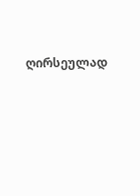ღირსეულად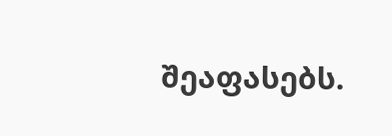შეაფასებს.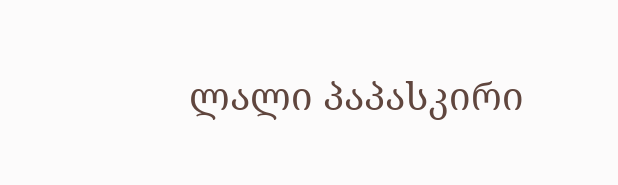ლალი პაპასკირი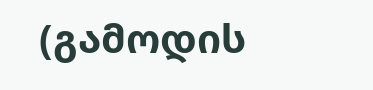(გამოდის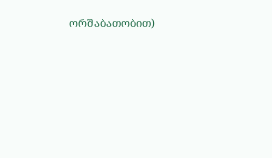ორშაბათობით)